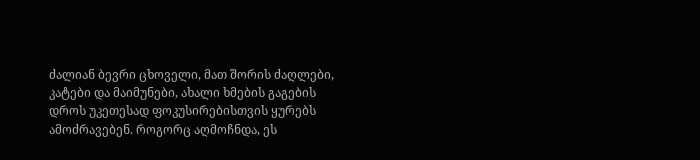ძალიან ბევრი ცხოველი, მათ შორის ძაღლები, კატები და მაიმუნები, ახალი ხმების გაგების დროს უკეთესად ფოკუსირებისთვის ყურებს ამოძრავებენ. როგორც აღმოჩნდა, ეს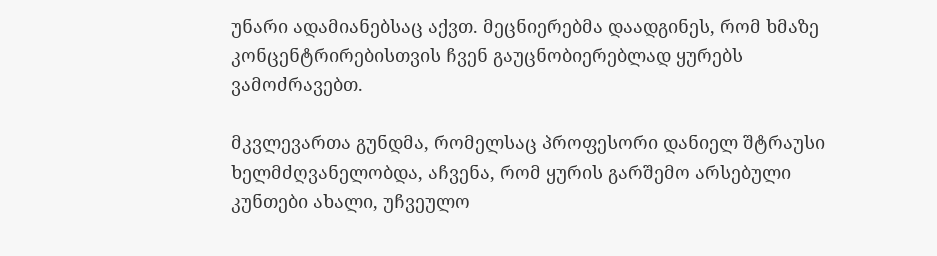უნარი ადამიანებსაც აქვთ. მეცნიერებმა დაადგინეს, რომ ხმაზე კონცენტრირებისთვის ჩვენ გაუცნობიერებლად ყურებს ვამოძრავებთ.

მკვლევართა გუნდმა, რომელსაც პროფესორი დანიელ შტრაუსი ხელმძღვანელობდა, აჩვენა, რომ ყურის გარშემო არსებული კუნთები ახალი, უჩვეულო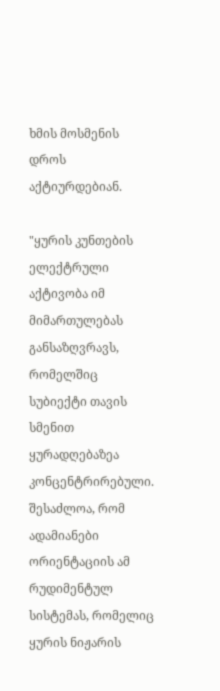ხმის მოსმენის დროს აქტიურდებიან.

"ყურის კუნთების ელექტრული აქტივობა იმ მიმართულებას განსაზღვრავს, რომელშიც სუბიექტი თავის სმენით ყურადღებაზეა კონცენტრირებული. შესაძლოა, რომ ადამიანები ორიენტაციის ამ რუდიმენტულ სისტემას, რომელიც ყურის ნიჟარის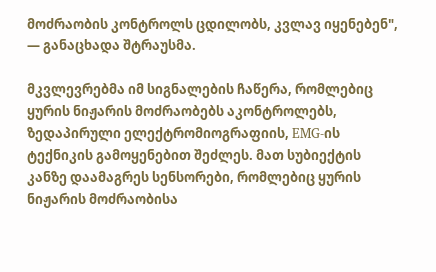მოძრაობის კონტროლს ცდილობს, კვლავ იყენებენ", — განაცხადა შტრაუსმა.

მკვლევრებმა იმ სიგნალების ჩაწერა, რომლებიც ყურის ნიჟარის მოძრაობებს აკონტროლებს, ზედაპირული ელექტრომიოგრაფიის, EMG-ის ტექნიკის გამოყენებით შეძლეს. მათ სუბიექტის კანზე დაამაგრეს სენსორები, რომლებიც ყურის ნიჟარის მოძრაობისა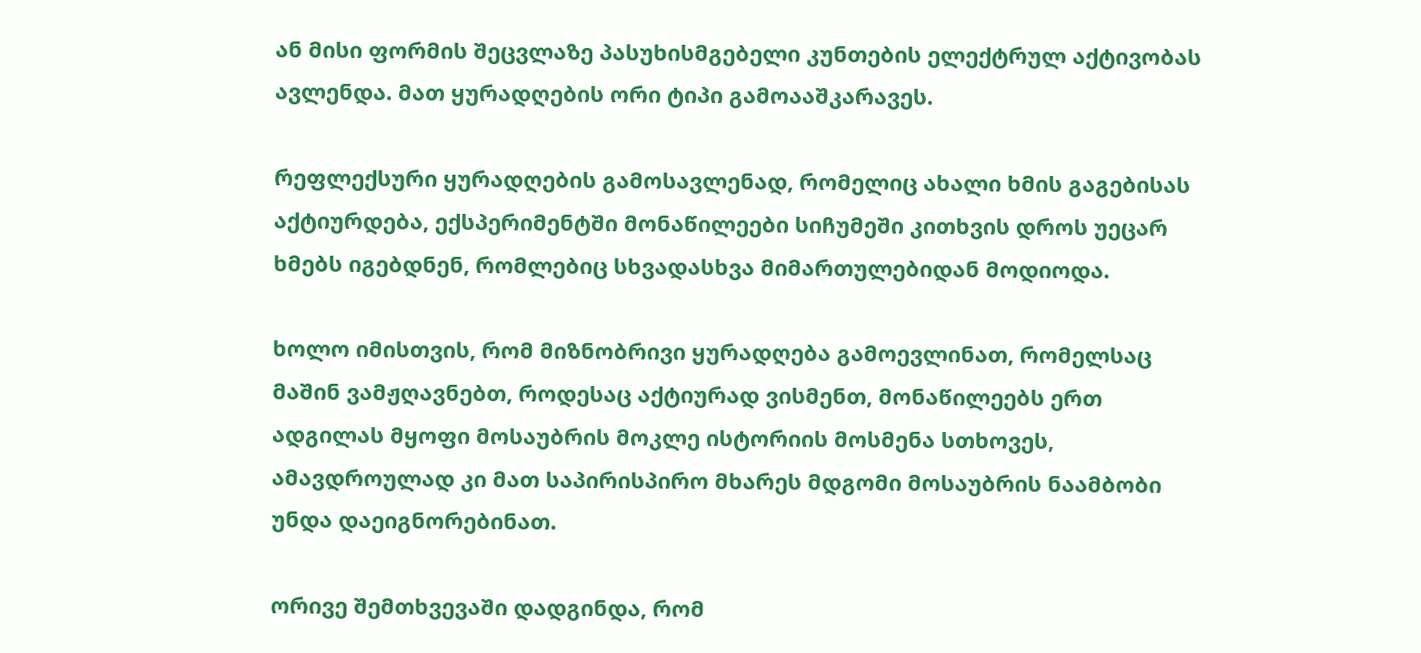ან მისი ფორმის შეცვლაზე პასუხისმგებელი კუნთების ელექტრულ აქტივობას ავლენდა. მათ ყურადღების ორი ტიპი გამოააშკარავეს.

რეფლექსური ყურადღების გამოსავლენად, რომელიც ახალი ხმის გაგებისას აქტიურდება, ექსპერიმენტში მონაწილეები სიჩუმეში კითხვის დროს უეცარ ხმებს იგებდნენ, რომლებიც სხვადასხვა მიმართულებიდან მოდიოდა.

ხოლო იმისთვის, რომ მიზნობრივი ყურადღება გამოევლინათ, რომელსაც მაშინ ვამჟღავნებთ, როდესაც აქტიურად ვისმენთ, მონაწილეებს ერთ ადგილას მყოფი მოსაუბრის მოკლე ისტორიის მოსმენა სთხოვეს, ამავდროულად კი მათ საპირისპირო მხარეს მდგომი მოსაუბრის ნაამბობი უნდა დაეიგნორებინათ.

ორივე შემთხვევაში დადგინდა, რომ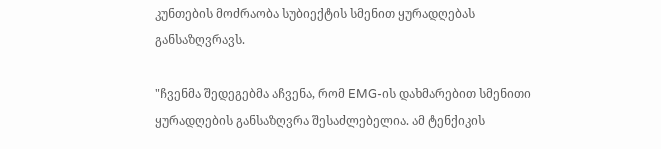კუნთების მოძრაობა სუბიექტის სმენით ყურადღებას განსაზღვრავს.

"ჩვენმა შედეგებმა აჩვენა, რომ EMG-ის დახმარებით სმენითი ყურადღების განსაზღვრა შესაძლებელია. ამ ტენქიკის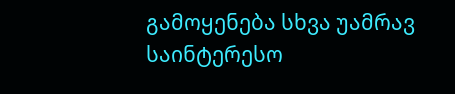გამოყენება სხვა უამრავ საინტერესო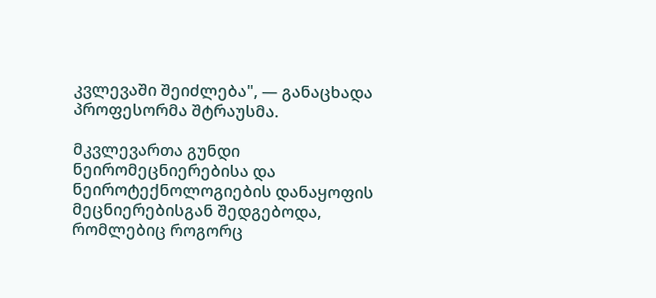კვლევაში შეიძლება", — განაცხადა პროფესორმა შტრაუსმა.

მკვლევართა გუნდი ნეირომეცნიერებისა და ნეიროტექნოლოგიების დანაყოფის მეცნიერებისგან შედგებოდა, რომლებიც როგორც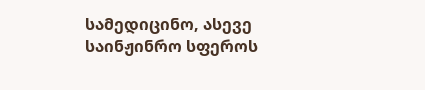სამედიცინო, ასევე საინჟინრო სფეროს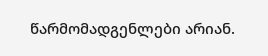წარმომადგენლები არიან.